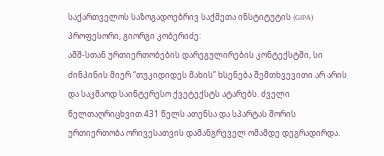საქართველოს საზოგადოებრივ საქმეთა ინსტიტუტის (GIPA) პროფესორი, გიორგი კობერიძე:
აშშ-სთან ურთიერთობების დარეგულირების კონტექსტში, სი ძინპინის მიერ “თუკიდიდეს მახის” ხსენება შემთხვევითი არ არის და საკმაოდ საინტერესო ქვეტექსტს ატარებს. ძველი წელთაღრიცხვით 431 წელს ათენსა და სპარტას შორის ურთიერთობა ორივესათვის დამანგრეველ ომამდე დეგრადირდა.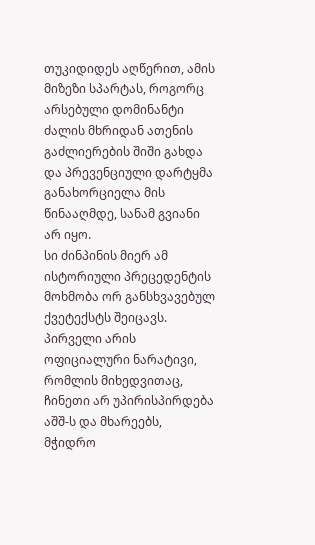თუკიდიდეს აღწერით, ამის მიზეზი სპარტას, როგორც არსებული დომინანტი ძალის მხრიდან ათენის გაძლიერების შიში გახდა და პრევენციული დარტყმა განახორციელა მის წინააღმდე, სანამ გვიანი არ იყო.
სი ძინპინის მიერ ამ ისტორიული პრეცედენტის მოხმობა ორ განსხვავებულ ქვეტექსტს შეიცავს. პირველი არის ოფიციალური ნარატივი, რომლის მიხედვითაც, ჩინეთი არ უპირისპირდება აშშ-ს და მხარეებს, მჭიდრო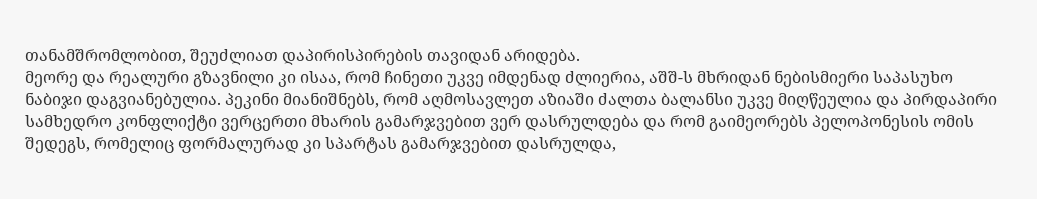თანამშრომლობით, შეუძლიათ დაპირისპირების თავიდან არიდება.
მეორე და რეალური გზავნილი კი ისაა, რომ ჩინეთი უკვე იმდენად ძლიერია, აშშ-ს მხრიდან ნებისმიერი საპასუხო ნაბიჯი დაგვიანებულია. პეკინი მიანიშნებს, რომ აღმოსავლეთ აზიაში ძალთა ბალანსი უკვე მიღწეულია და პირდაპირი სამხედრო კონფლიქტი ვერცერთი მხარის გამარჯვებით ვერ დასრულდება და რომ გაიმეორებს პელოპონესის ომის შედეგს, რომელიც ფორმალურად კი სპარტას გამარჯვებით დასრულდა,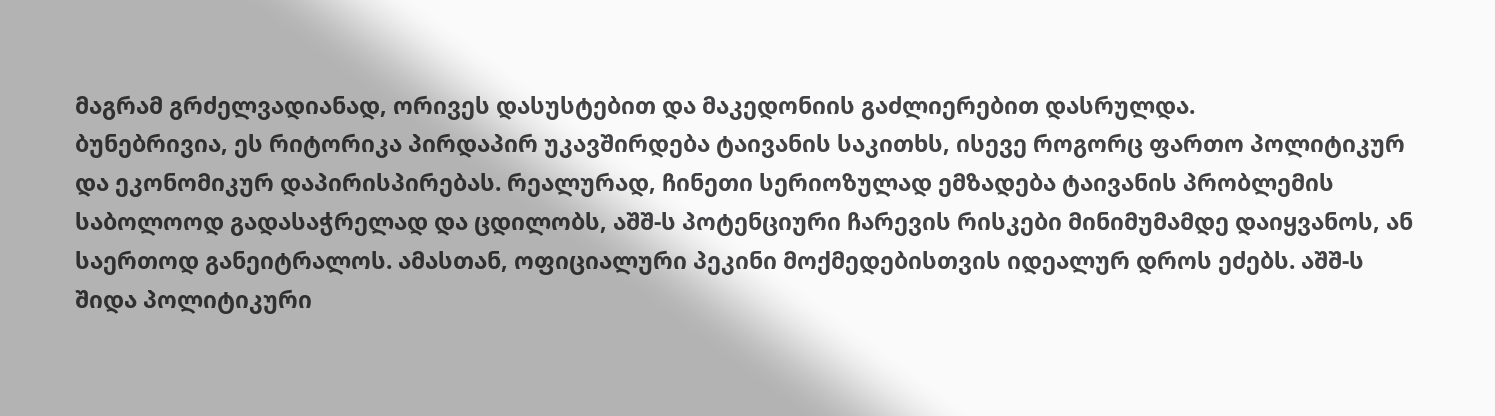მაგრამ გრძელვადიანად, ორივეს დასუსტებით და მაკედონიის გაძლიერებით დასრულდა.
ბუნებრივია, ეს რიტორიკა პირდაპირ უკავშირდება ტაივანის საკითხს, ისევე როგორც ფართო პოლიტიკურ და ეკონომიკურ დაპირისპირებას. რეალურად, ჩინეთი სერიოზულად ემზადება ტაივანის პრობლემის საბოლოოდ გადასაჭრელად და ცდილობს, აშშ-ს პოტენციური ჩარევის რისკები მინიმუმამდე დაიყვანოს, ან საერთოდ განეიტრალოს. ამასთან, ოფიციალური პეკინი მოქმედებისთვის იდეალურ დროს ეძებს. აშშ-ს შიდა პოლიტიკური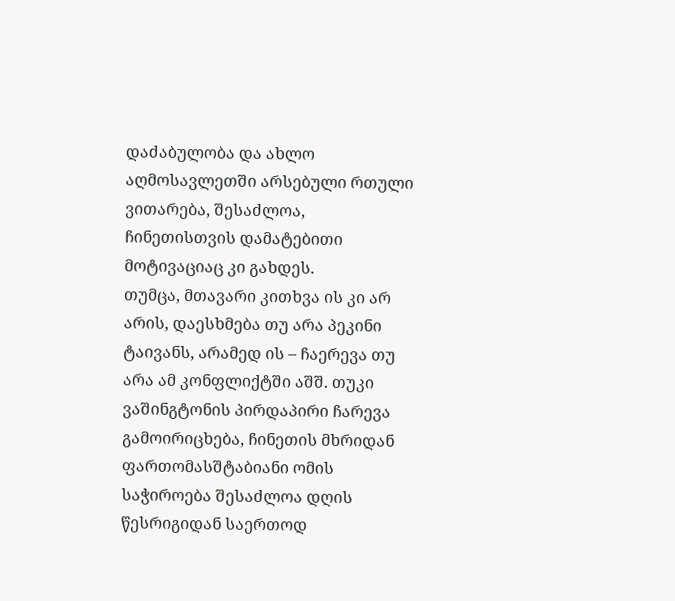დაძაბულობა და ახლო აღმოსავლეთში არსებული რთული ვითარება, შესაძლოა, ჩინეთისთვის დამატებითი მოტივაციაც კი გახდეს.
თუმცა, მთავარი კითხვა ის კი არ არის, დაესხმება თუ არა პეკინი ტაივანს, არამედ ის – ჩაერევა თუ არა ამ კონფლიქტში აშშ. თუკი ვაშინგტონის პირდაპირი ჩარევა გამოირიცხება, ჩინეთის მხრიდან ფართომასშტაბიანი ომის საჭიროება შესაძლოა დღის წესრიგიდან საერთოდ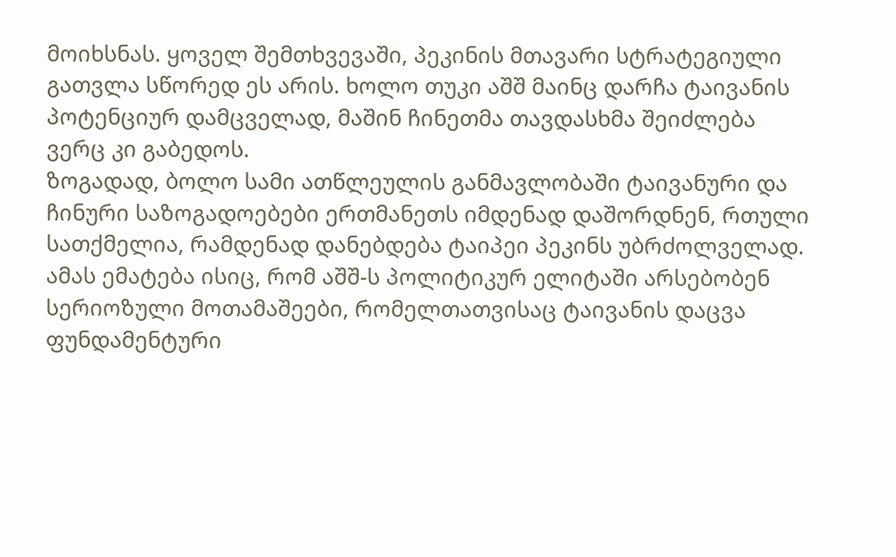მოიხსნას. ყოველ შემთხვევაში, პეკინის მთავარი სტრატეგიული გათვლა სწორედ ეს არის. ხოლო თუკი აშშ მაინც დარჩა ტაივანის პოტენციურ დამცველად, მაშინ ჩინეთმა თავდასხმა შეიძლება ვერც კი გაბედოს.
ზოგადად, ბოლო სამი ათწლეულის განმავლობაში ტაივანური და ჩინური საზოგადოებები ერთმანეთს იმდენად დაშორდნენ, რთული სათქმელია, რამდენად დანებდება ტაიპეი პეკინს უბრძოლველად. ამას ემატება ისიც, რომ აშშ-ს პოლიტიკურ ელიტაში არსებობენ სერიოზული მოთამაშეები, რომელთათვისაც ტაივანის დაცვა ფუნდამენტური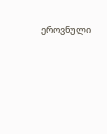ეროვნული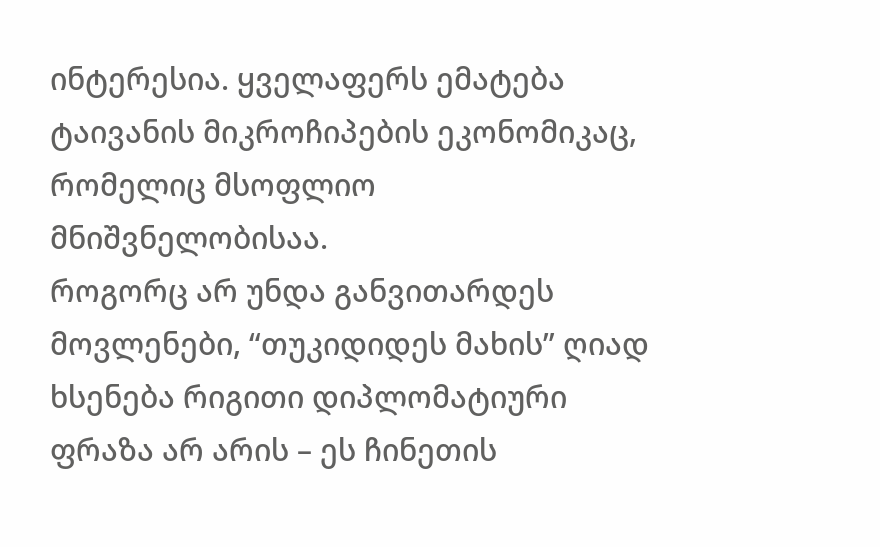ინტერესია. ყველაფერს ემატება ტაივანის მიკროჩიპების ეკონომიკაც, რომელიც მსოფლიო მნიშვნელობისაა.
როგორც არ უნდა განვითარდეს მოვლენები, “თუკიდიდეს მახის” ღიად ხსენება რიგითი დიპლომატიური ფრაზა არ არის – ეს ჩინეთის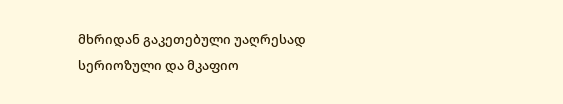მხრიდან გაკეთებული უაღრესად სერიოზული და მკაფიო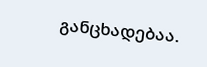განცხადებაა.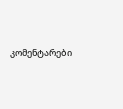კომენტარები